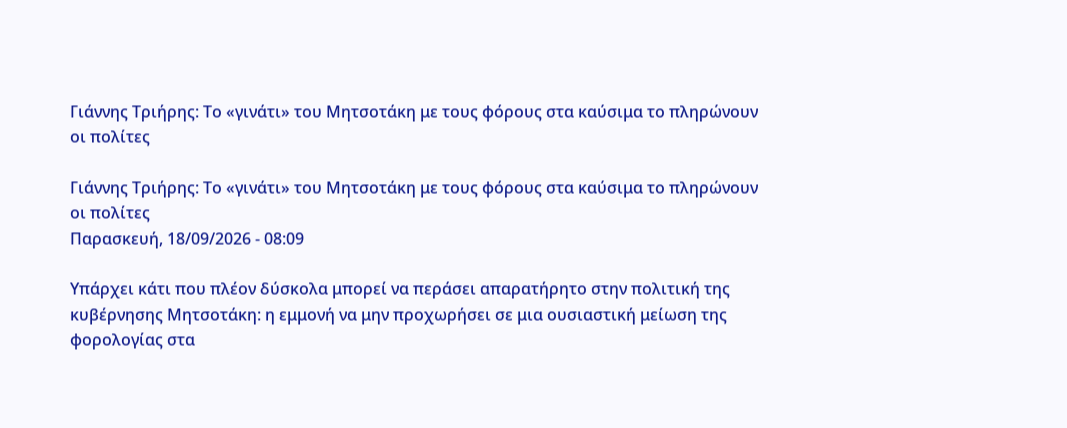Γιάννης Τριήρης: Το «γινάτι» του Μητσοτάκη με τους φόρους στα καύσιμα το πληρώνουν οι πολίτες

Γιάννης Τριήρης: Το «γινάτι» του Μητσοτάκη με τους φόρους στα καύσιμα το πληρώνουν οι πολίτες
Παρασκευή, 18/09/2026 - 08:09

Υπάρχει κάτι που πλέον δύσκολα μπορεί να περάσει απαρατήρητο στην πολιτική της κυβέρνησης Μητσοτάκη: η εμμονή να μην προχωρήσει σε μια ουσιαστική μείωση της φορολογίας στα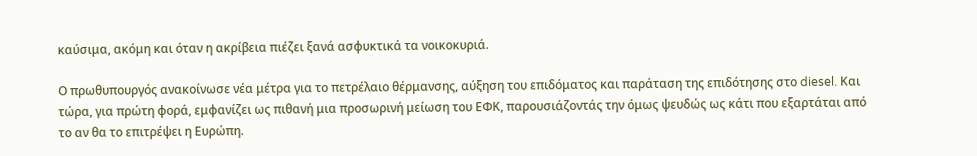καύσιμα, ακόμη και όταν η ακρίβεια πιέζει ξανά ασφυκτικά τα νοικοκυριά.

Ο πρωθυπουργός ανακοίνωσε νέα μέτρα για το πετρέλαιο θέρμανσης, αύξηση του επιδόματος και παράταση της επιδότησης στο diesel. Και τώρα, για πρώτη φορά, εμφανίζει ως πιθανή μια προσωρινή μείωση του ΕΦΚ, παρουσιάζοντάς την όμως ψευδώς ως κάτι που εξαρτάται από το αν θα το επιτρέψει η Ευρώπη.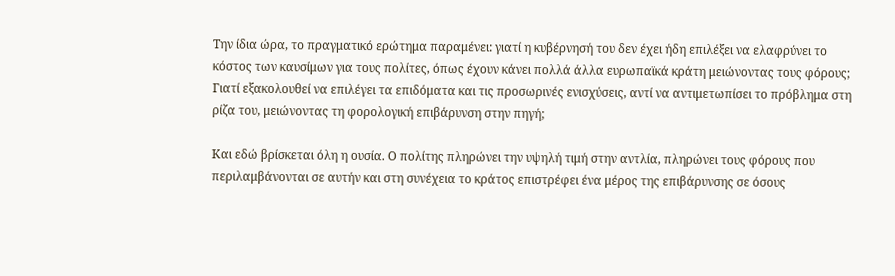Την ίδια ώρα, το πραγματικό ερώτημα παραμένει: γιατί η κυβέρνησή του δεν έχει ήδη επιλέξει να ελαφρύνει το κόστος των καυσίμων για τους πολίτες, όπως έχουν κάνει πολλά άλλα ευρωπαϊκά κράτη μειώνοντας τους φόρους; Γιατί εξακολουθεί να επιλέγει τα επιδόματα και τις προσωρινές ενισχύσεις, αντί να αντιμετωπίσει το πρόβλημα στη ρίζα του, μειώνοντας τη φορολογική επιβάρυνση στην πηγή;

Και εδώ βρίσκεται όλη η ουσία. Ο πολίτης πληρώνει την υψηλή τιμή στην αντλία, πληρώνει τους φόρους που περιλαμβάνονται σε αυτήν και στη συνέχεια το κράτος επιστρέφει ένα μέρος της επιβάρυνσης σε όσους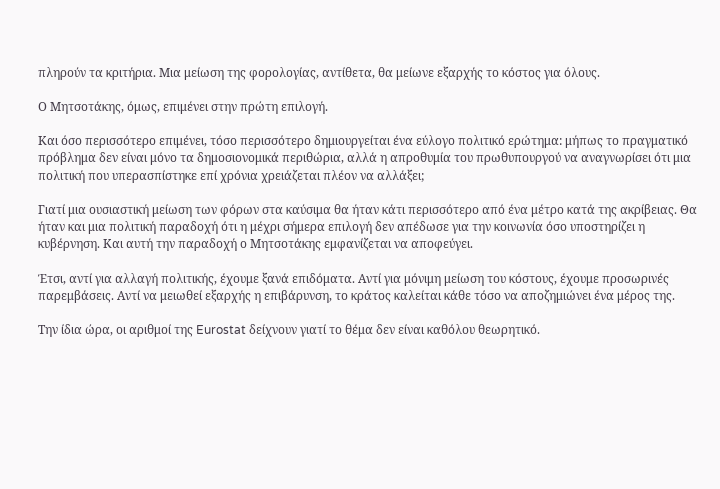πληρούν τα κριτήρια. Μια μείωση της φορολογίας, αντίθετα, θα μείωνε εξαρχής το κόστος για όλους.

Ο Μητσοτάκης, όμως, επιμένει στην πρώτη επιλογή.

Και όσο περισσότερο επιμένει, τόσο περισσότερο δημιουργείται ένα εύλογο πολιτικό ερώτημα: μήπως το πραγματικό πρόβλημα δεν είναι μόνο τα δημοσιονομικά περιθώρια, αλλά η απροθυμία του πρωθυπουργού να αναγνωρίσει ότι μια πολιτική που υπερασπίστηκε επί χρόνια χρειάζεται πλέον να αλλάξει;

Γιατί μια ουσιαστική μείωση των φόρων στα καύσιμα θα ήταν κάτι περισσότερο από ένα μέτρο κατά της ακρίβειας. Θα ήταν και μια πολιτική παραδοχή ότι η μέχρι σήμερα επιλογή δεν απέδωσε για την κοινωνία όσο υποστηρίζει η κυβέρνηση. Και αυτή την παραδοχή ο Μητσοτάκης εμφανίζεται να αποφεύγει.

Έτσι, αντί για αλλαγή πολιτικής, έχουμε ξανά επιδόματα. Αντί για μόνιμη μείωση του κόστους, έχουμε προσωρινές παρεμβάσεις. Αντί να μειωθεί εξαρχής η επιβάρυνση, το κράτος καλείται κάθε τόσο να αποζημιώνει ένα μέρος της.

Την ίδια ώρα, οι αριθμοί της Eurostat δείχνουν γιατί το θέμα δεν είναι καθόλου θεωρητικό.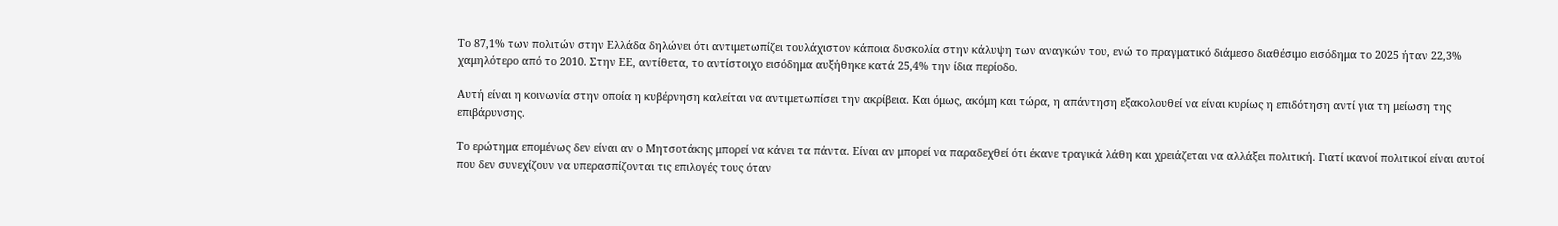Το 87,1% των πολιτών στην Ελλάδα δηλώνει ότι αντιμετωπίζει τουλάχιστον κάποια δυσκολία στην κάλυψη των αναγκών του, ενώ το πραγματικό διάμεσο διαθέσιμο εισόδημα το 2025 ήταν 22,3% χαμηλότερο από το 2010. Στην ΕΕ, αντίθετα, το αντίστοιχο εισόδημα αυξήθηκε κατά 25,4% την ίδια περίοδο.

Αυτή είναι η κοινωνία στην οποία η κυβέρνηση καλείται να αντιμετωπίσει την ακρίβεια. Και όμως, ακόμη και τώρα, η απάντηση εξακολουθεί να είναι κυρίως η επιδότηση αντί για τη μείωση της επιβάρυνσης.

Το ερώτημα επομένως δεν είναι αν ο Μητσοτάκης μπορεί να κάνει τα πάντα. Είναι αν μπορεί να παραδεχθεί ότι έκανε τραγικά λάθη και χρειάζεται να αλλάξει πολιτική. Γιατί ικανοί πολιτικοί είναι αυτοί που δεν συνεχίζουν να υπερασπίζονται τις επιλογές τους όταν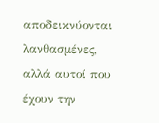αποδεικνύονται λανθασμένες, αλλά αυτοί που έχουν την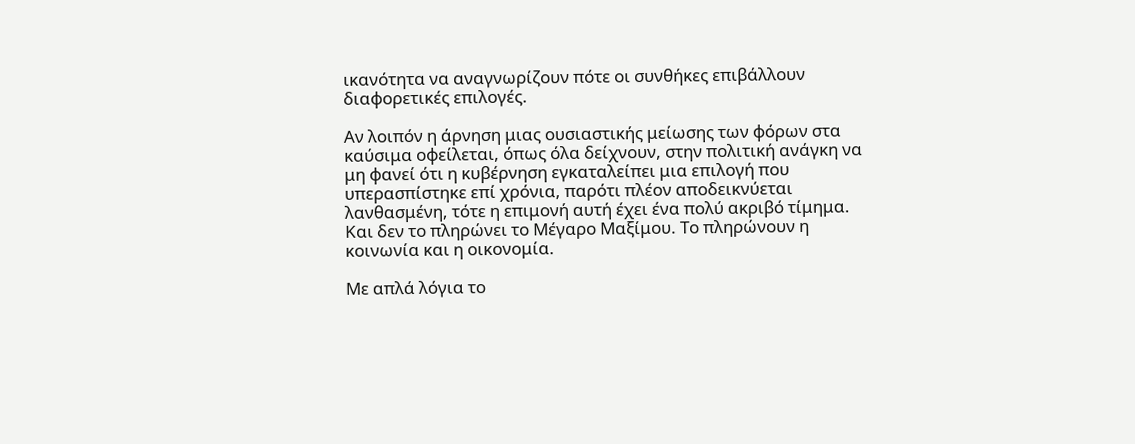ικανότητα να αναγνωρίζουν πότε οι συνθήκες επιβάλλουν διαφορετικές επιλογές.

Αν λοιπόν η άρνηση μιας ουσιαστικής μείωσης των φόρων στα καύσιμα οφείλεται, όπως όλα δείχνουν, στην πολιτική ανάγκη να μη φανεί ότι η κυβέρνηση εγκαταλείπει μια επιλογή που υπερασπίστηκε επί χρόνια, παρότι πλέον αποδεικνύεται λανθασμένη, τότε η επιμονή αυτή έχει ένα πολύ ακριβό τίμημα. Και δεν το πληρώνει το Μέγαρο Μαξίμου. Το πληρώνουν η κοινωνία και η οικονομία.

Με απλά λόγια το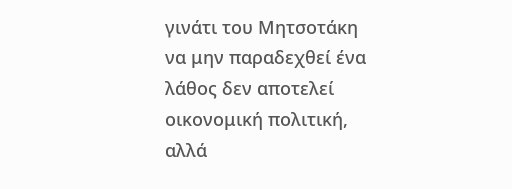γινάτι του Μητσοτάκη να μην παραδεχθεί ένα λάθος δεν αποτελεί οικονομική πολιτική, αλλά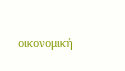οικονομική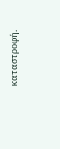καταστροφή.